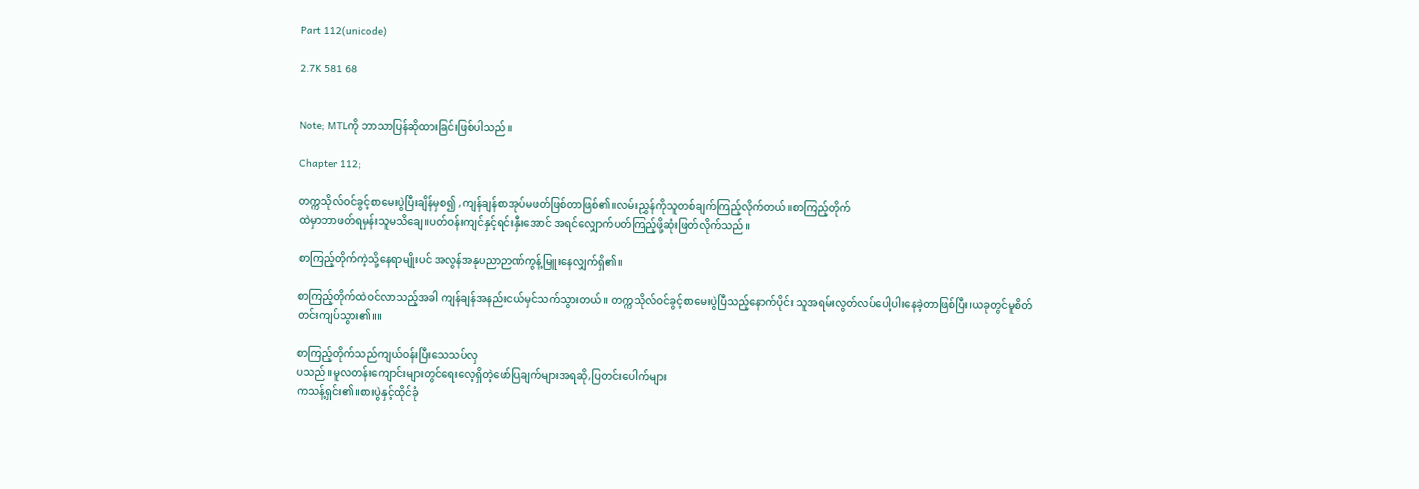Part 112(unicode)

2.7K 581 68


Note; MTLကို ဘာသာပြန်ဆိုထားခြင်းဖြစ်ပါသည်။

Chapter 112;

တက္ကသိုလ်ဝင်ခွင့်စာမေးပွဲပြီးချိန်မှစ၍ ,ကျန်ချန်စာအုပ်မဖတ်ဖြစ်တာဖြစ်၏။လမ်းညွှန်ကိုသူတစ်ချက်ကြည့်လိုက်တယ်။စာကြည့်တိုက်
ထဲမှာဘာဖတ်ရမှန်းသူမသိချေ။ပတ်ဝန်းကျင်နှင့်ရင်းနှီးအောင် အရင်လျှောက်ပတ်ကြည့်ဖို့ဆုံးဖြတ်လိုက်သည်။

စာကြည့်တိုက်ကဲ့သို့နေရာမျိုးပင် အလွန်အနုပညာဉာဏ်ကွန့်မြူးနေလျှက်ရှိ၏။

စာကြည့်တိုက်ထဲဝင်လာသည့်အခါ ကျန်ချန်အနည်းငယ်မှင်သက်သွားတယ်။ တက္ကသိုလ်ဝင်ခွင့်စာမေးပွဲပြီသည့်နောက်ပိုင်း သူအရမ်းလွတ်လပ်ပေါ့ပါးနေခဲ့တာဖြစ်ပြီး၊ယခုတွင်မူစိတ်တင်းကျပ်သွား၏။။

စာကြည့်တိုက်သည်ကျယ်ဝန်းပြီးသေသပ်လှ
ပသည်။မူလတန်းကျောင်းများတွင်ရေးလေ့ရှိတဲ့ဖော်ပြချက်များအရဆို,ပြတင်းပေါက်များ
ကသန့်ရှင်း၏။စားပွဲနှင့်ထိုင်ခုံ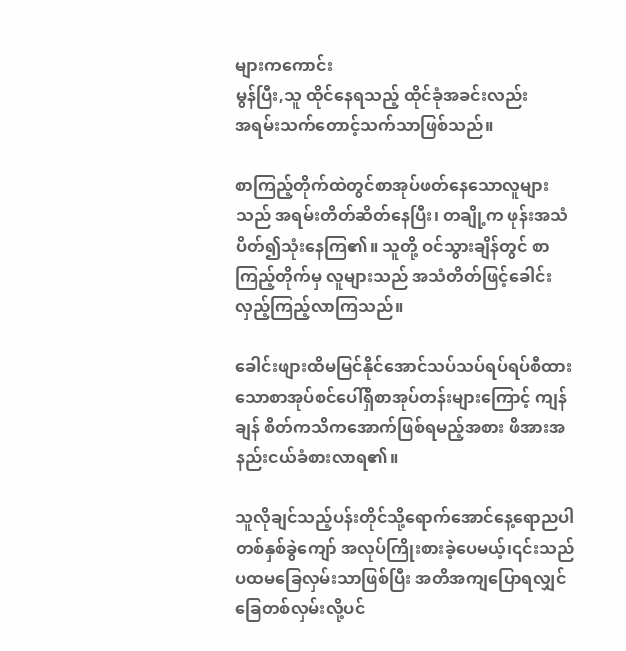များကကောင်း
မွန်ပြီး,သူ ထိုင်နေရသည့် ထိုင်ခုံအခင်းလည်း
အရမ်းသက်တောင့်သက်သာဖြစ်သည်။

စာကြည့်တိုက်ထဲတွင်စာအုပ်ဖတ်နေသောလူများသည် အရမ်းတိတ်ဆိတ်နေပြီး၊ တချို့က ဖုန်းအသံပိတ်၍သုံးနေကြ၏။ သူတို့ ဝင်သွားချိန်တွင် စာကြည့်တိုက်မှ လူများသည် အသံတိတ်ဖြင့်ခေါင်းလှည့်ကြည့်လာကြသည်။

ခေါင်းဖျားထိမမြင်နိုင်အောင်သပ်သပ်ရပ်ရပ်စီထားသောစာအုပ်စင်ပေါ်ရှိစာအုပ်တန်းများကြောင့် ကျန်ချန် စိတ်ကသိကအောက်ဖြစ်ရမည့်အစား ဖိအားအနည်းငယ်ခံစားလာရ၏။

သူလိုချင်သည့်ပန်းတိုင်သို့ရောက်အောင်နေ့ရောညပါ တစ်နှစ်ခွဲကျော် အလုပ်ကြိုးစားခဲ့ပေမယ့်၊၎င်းသည်ပထမခြေလှမ်းသာဖြစ်ပြီး အတိအကျပြောရလျှင်ခြေတစ်လှမ်းလို့ပင်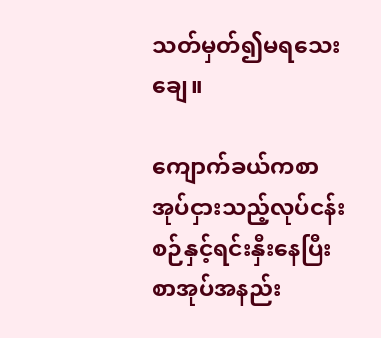သတ်မှတ်၍မရသေးချေ။

ကျောက်ခယ်ကစာအုပ်ငှားသည့်လုပ်ငန်းစဉ်နှင့်ရင်းနှီးနေပြီးစာအုပ်အနည်း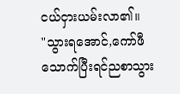ငယ်ငှားယမ်းလာ၏။
"သွားရအောင်,ကော်ဖီသောက်ပြီးရင်ညစာသွား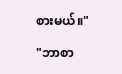စားမယ်။"

"ဘာစာ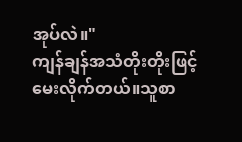အုပ်လဲ။"
ကျန်ချန်အသံတိုးတိုးဖြင့်မေးလိုက်တယ်။သူစာ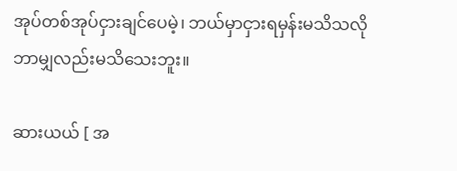အုပ်တစ်အုပ်ငှားချင်ပေမဲ့၊ ဘယ်မှာငှားရမှန်းမသိသလို ဘာမျှလည်းမသိသေးဘူး။

ဆားယယ် [ အ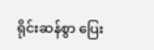ရိုင်းဆန်စွာ ပြေး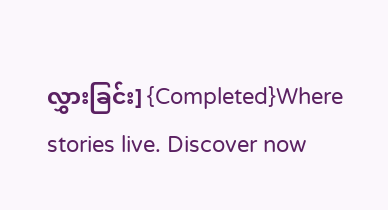လွှားခြင်း] {Completed}Where stories live. Discover now